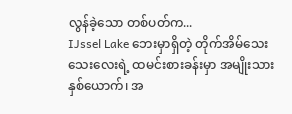လွန်ခဲ့သော တစ်ပတ်က...
IJssel Lake ဘေးမှာရှိတဲ့ တိုက်အိမ်သေးသေးလေးရဲ့ ထမင်းစားခန်းမှာ အမျိုးသားနှစ်ယောက်၊ အ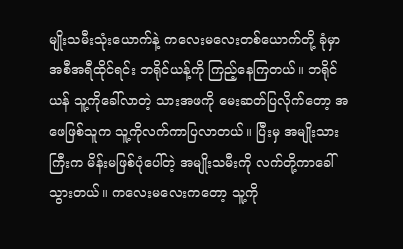မျိုးသမီးသုံးယောက်နဲ့ ကလေးမလေးတစ်ယောက်တို့ ခုံမှာအစီအရီထိုင်ရင်း ဘရိုင်ယန့်ကို ကြည့်နေကြတယ်။ ဘရိုင်ယန် သူ့ကိုခေါ်လာတဲ့ သားအဖကို မေးဆတ်ပြလိုက်တော့ အဖေဖြစ်သူက သူ့ကိုလက်ကာပြလာတယ်။ ပြီးမှ အမျိုးသားကြီးက မိန်းမဖြစ်ပုံပေါ်တဲ့ အမျိုးသမီးကို လက်တို့ကာခေါ်သွားတယ်။ ကလေးမလေးကတော့ သူ့ကို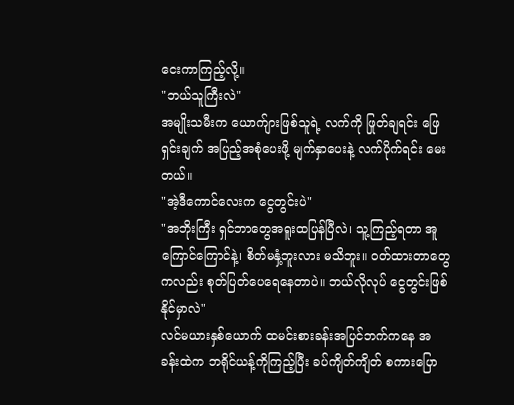ငေးကာကြည့်လို့။
"ဘယ်သူကြီးလဲ"
အမျိုးသမီးက ယောက်ျားဖြစ်သူရဲ့ လက်ကို ဖြုတ်ချရင်း ဖြေရှင်းချက် အပြည့်အစုံပေးဖို့ မျက်နှာပေးနဲ့ လက်ပိုက်ရင်း မေးတယ်။
"အဲ့ဒီကောင်လေးက ငွေတွင်းပဲ"
"အဘိုးကြီး ရှင်ဘာတွေအရူးထပြန်ပြီလဲ၊ သူ့ကြည့်ရတာ အူကြောင်ကြောင်နဲ့၊ စိတ်မနှံ့ဘူးလား မသိဘူး။ ဝတ်ထားတာတွေကလည်း စုတ်ပြတ်ပေရေနေတာပဲ။ ဘယ်လိုလုပ် ငွေတွင်းဖြစ်နိုင်မှာလဲ"
လင်မယားနှစ်ယောက် ထမင်းစားခန်းအပြင်ဘက်ကနေ အခန်းထဲက ဘရိုင်ယန့်ကိုကြည့်ပြီး ခပ်ကျိတ်ကျိတ် စကားပြော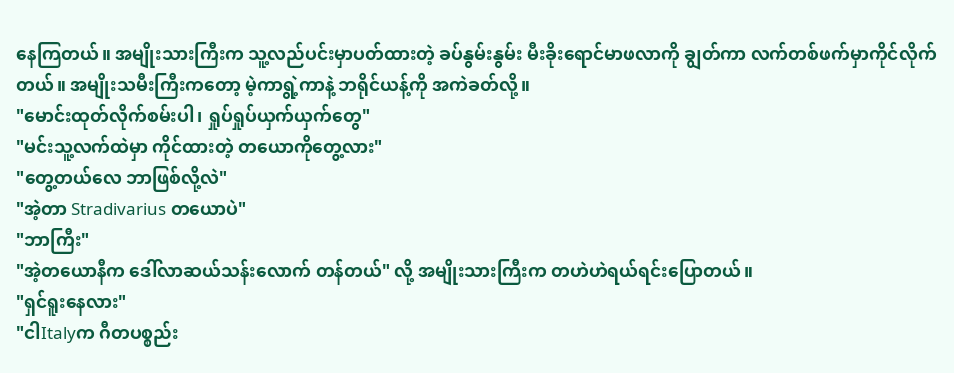နေကြတယ်။ အမျိုးသားကြီးက သူ့လည်ပင်းမှာပတ်ထားတဲ့ ခပ်နွမ်းနွမ်း မီးခိုးရောင်မာဖလာကို ချွတ်ကာ လက်တစ်ဖက်မှာကိုင်လိုက်တယ်။ အမျိုးသမီးကြီးကတော့ မဲ့ကာရွဲ့ကာနဲ့ ဘရိုင်ယန့်ကို အကဲခတ်လို့။
"မောင်းထုတ်လိုက်စမ်းပါ၊ ရှုပ်ရှုပ်ယှက်ယှက်တွေ"
"မင်းသူ့လက်ထဲမှာ ကိုင်ထားတဲ့ တယောကိုတွေ့လား"
"တွေ့တယ်လေ ဘာဖြစ်လို့လဲ"
"အဲ့တာ Stradivarius တယောပဲ"
"ဘာကြီး"
"အဲ့တယောနီက ဒေါ်လာဆယ်သန်းလောက် တန်တယ်" လို့ အမျိုးသားကြီးက တဟဲဟဲရယ်ရင်းပြောတယ်။
"ရှင်ရူးနေလား"
"ငါItalyက ဂီတပစ္စည်း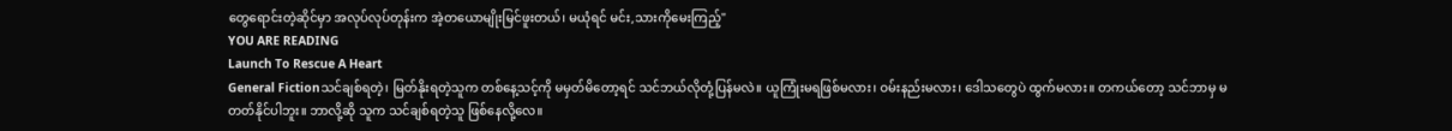တွေရောင်းတဲ့ဆိုင်မှာ အလုပ်လုပ်တုန်းက အဲ့တယောမျိုးမြင်ဖူးတယ်၊ မယုံရင် မင်း,သားကိုမေးကြည့်"
YOU ARE READING
Launch To Rescue A Heart
General Fictionသင်ချစ်ရတဲ့၊ မြတ်နိုးရတဲ့သူက တစ်နေ့သင့်ကို မမှတ်မိတော့ရင် သင်ဘယ်လိုတုံ့ပြန်မလဲ။ ယူကြုံးမရဖြစ်မလား၊ ဝမ်းနည်းမလား၊ ဒေါသတွေပဲ ထွက်မလား။ တကယ်တော့ သင်ဘာမှ မတတ်နိုင်ပါဘူး။ ဘာလို့ဆို သူက သင်ချစ်ရတဲ့သူ ဖြစ်နေလို့လေ။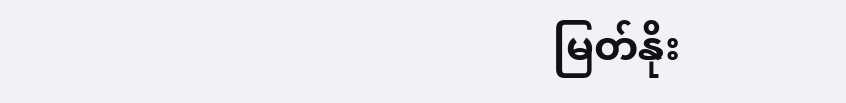မြတ်နိုး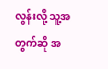လွန်းလို့ သူ့အတွက်ဆို အ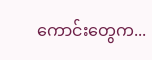ကောင်းတွေက...